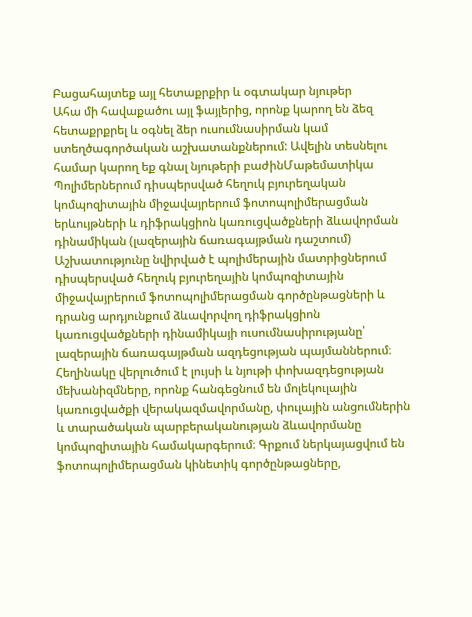Բացահայտեք այլ հետաքրքիր և օգտակար նյութեր
Ահա մի հավաքածու այլ ֆայլերից, որոնք կարող են ձեզ հետաքրքրել և օգնել ձեր ուսումնասիրման կամ ստեղծագործական աշխատանքներում: Ավելին տեսնելու համար կարող եք գնալ նյութերի բաժինՄաթեմատիկա
Պոլիմերներում դիսպերսված հեղուկ բյուրեղական կոմպոզիտային միջավայրերում ֆոտոպոլիմերացման երևույթների և դիֆրակցիոն կառուցվածքների ձևավորման դինամիկան (լազերային ճառագայթման դաշտում)
Աշխատությունը նվիրված է պոլիմերային մատրիցներում դիսպերսված հեղուկ բյուրեղային կոմպոզիտային միջավայրերում ֆոտոպոլիմերացման գործընթացների և դրանց արդյունքում ձևավորվող դիֆրակցիոն կառուցվածքների դինամիկայի ուսումնասիրությանը՝ լազերային ճառագայթման ազդեցության պայմաններում։ Հեղինակը վերլուծում է լույսի և նյութի փոխազդեցության մեխանիզմները, որոնք հանգեցնում են մոլեկուլային կառուցվածքի վերակազմավորմանը, փուլային անցումներին և տարածական պարբերականության ձևավորմանը կոմպոզիտային համակարգերում։ Գրքում ներկայացվում են ֆոտոպոլիմերացման կինետիկ գործընթացները,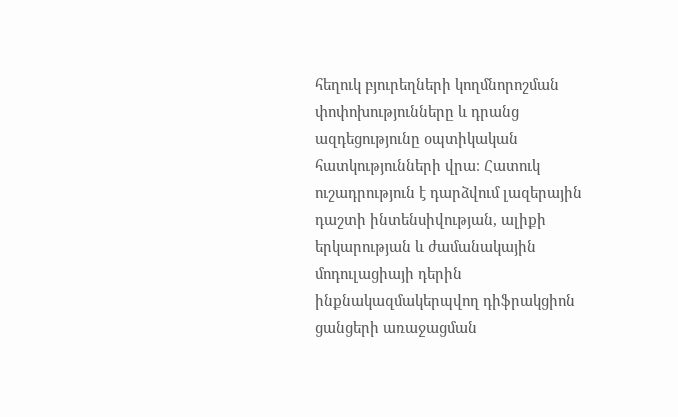հեղուկ բյուրեղների կողմնորոշման փոփոխությունները և դրանց ազդեցությունը օպտիկական հատկությունների վրա։ Հատուկ ուշադրություն է դարձվում լազերային դաշտի ինտենսիվության, ալիքի երկարության և ժամանակային մոդուլացիայի դերին ինքնակազմակերպվող դիֆրակցիոն ցանցերի առաջացման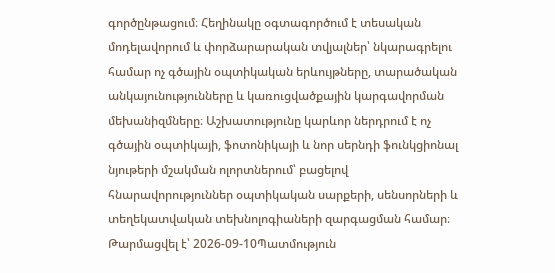գործընթացում։ Հեղինակը օգտագործում է տեսական մոդելավորում և փորձարարական տվյալներ՝ նկարագրելու համար ոչ գծային օպտիկական երևույթները, տարածական անկայունությունները և կառուցվածքային կարգավորման մեխանիզմները։ Աշխատությունը կարևոր ներդրում է ոչ գծային օպտիկայի, ֆոտոնիկայի և նոր սերնդի ֆունկցիոնալ նյութերի մշակման ոլորտներում՝ բացելով հնարավորություններ օպտիկական սարքերի, սենսորների և տեղեկատվական տեխնոլոգիաների զարգացման համար։
Թարմացվել է՝ 2026-09-10Պատմություն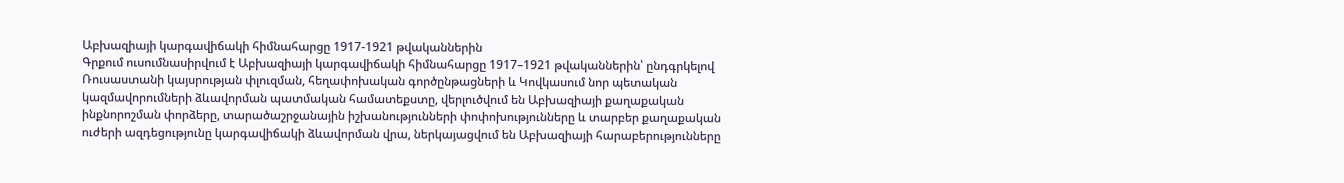Աբխազիայի կարգավիճակի հիմնահարցը 1917-1921 թվականներին
Գրքում ուսումնասիրվում է Աբխազիայի կարգավիճակի հիմնահարցը 1917–1921 թվականներին՝ ընդգրկելով Ռուսաստանի կայսրության փլուզման, հեղափոխական գործընթացների և Կովկասում նոր պետական կազմավորումների ձևավորման պատմական համատեքստը, վերլուծվում են Աբխազիայի քաղաքական ինքնորոշման փորձերը, տարածաշրջանային իշխանությունների փոփոխությունները և տարբեր քաղաքական ուժերի ազդեցությունը կարգավիճակի ձևավորման վրա, ներկայացվում են Աբխազիայի հարաբերությունները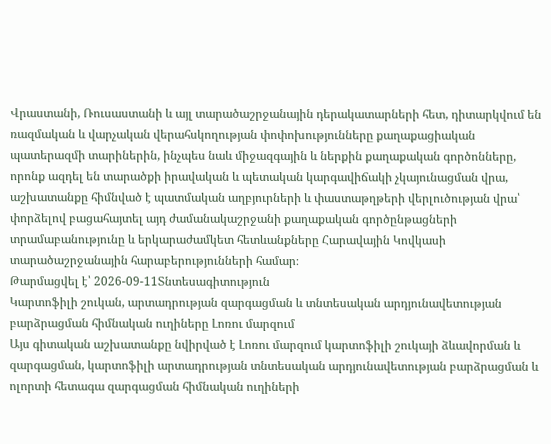Վրաստանի, Ռուսաստանի և այլ տարածաշրջանային դերակատարների հետ, դիտարկվում են ռազմական և վարչական վերահսկողության փոփոխությունները քաղաքացիական պատերազմի տարիներին, ինչպես նաև միջազգային և ներքին քաղաքական գործոնները, որոնք ազդել են տարածքի իրավական և պետական կարգավիճակի չկայունացման վրա, աշխատանքը հիմնված է պատմական աղբյուրների և փաստաթղթերի վերլուծության վրա՝ փորձելով բացահայտել այդ ժամանակաշրջանի քաղաքական գործընթացների տրամաբանությունը և երկարաժամկետ հետևանքները Հարավային Կովկասի տարածաշրջանային հարաբերությունների համար։
Թարմացվել է՝ 2026-09-11Տնտեսագիտություն
Կարտոֆիլի շուկան, արտադրության զարգացման և տնտեսական արդյունավետության բարձրացման հիմնական ուղիները Լոռու մարզում
Այս գիտական աշխատանքը նվիրված է Լոռու մարզում կարտոֆիլի շուկայի ձևավորման և զարգացման, կարտոֆիլի արտադրության տնտեսական արդյունավետության բարձրացման և ոլորտի հետագա զարգացման հիմնական ուղիների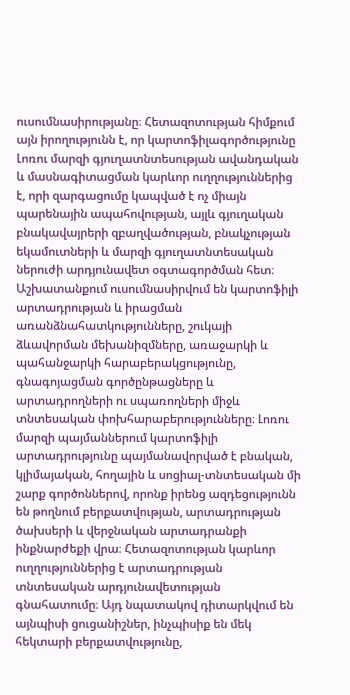ուսումնասիրությանը։ Հետազոտության հիմքում այն իրողությունն է, որ կարտոֆիլագործությունը Լոռու մարզի գյուղատնտեսության ավանդական և մասնագիտացման կարևոր ուղղություններից է, որի զարգացումը կապված է ոչ միայն պարենային ապահովության, այլև գյուղական բնակավայրերի զբաղվածության, բնակչության եկամուտների և մարզի գյուղատնտեսական ներուժի արդյունավետ օգտագործման հետ։ Աշխատանքում ուսումնասիրվում են կարտոֆիլի արտադրության և իրացման առանձնահատկությունները, շուկայի ձևավորման մեխանիզմները, առաջարկի և պահանջարկի հարաբերակցությունը, գնագոյացման գործընթացները և արտադրողների ու սպառողների միջև տնտեսական փոխհարաբերությունները։ Լոռու մարզի պայմաններում կարտոֆիլի արտադրությունը պայմանավորված է բնական, կլիմայական, հողային և սոցիալ-տնտեսական մի շարք գործոններով, որոնք իրենց ազդեցությունն են թողնում բերքատվության, արտադրության ծախսերի և վերջնական արտադրանքի ինքնարժեքի վրա։ Հետազոտության կարևոր ուղղություններից է արտադրության տնտեսական արդյունավետության գնահատումը։ Այդ նպատակով դիտարկվում են այնպիսի ցուցանիշներ, ինչպիսիք են մեկ հեկտարի բերքատվությունը,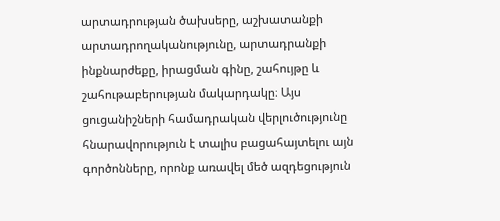արտադրության ծախսերը, աշխատանքի արտադրողականությունը, արտադրանքի ինքնարժեքը, իրացման գինը, շահույթը և շահութաբերության մակարդակը։ Այս ցուցանիշների համադրական վերլուծությունը հնարավորություն է տալիս բացահայտելու այն գործոնները, որոնք առավել մեծ ազդեցություն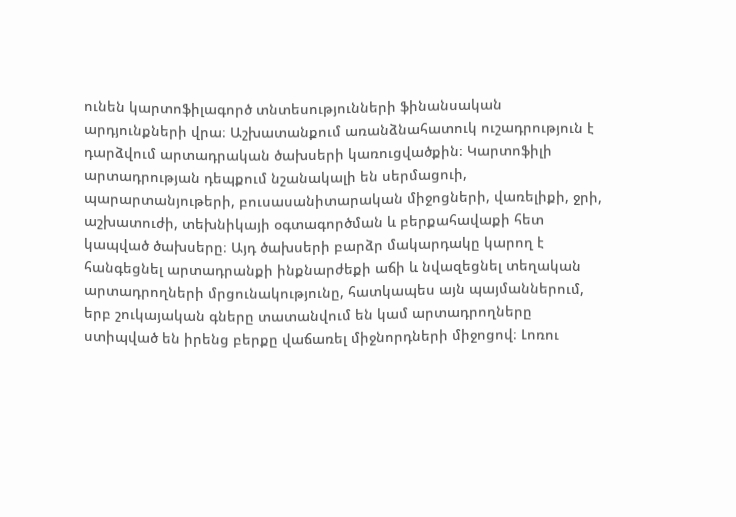ունեն կարտոֆիլագործ տնտեսությունների ֆինանսական արդյունքների վրա։ Աշխատանքում առանձնահատուկ ուշադրություն է դարձվում արտադրական ծախսերի կառուցվածքին։ Կարտոֆիլի արտադրության դեպքում նշանակալի են սերմացուի, պարարտանյութերի, բուսասանիտարական միջոցների, վառելիքի, ջրի, աշխատուժի, տեխնիկայի օգտագործման և բերքահավաքի հետ կապված ծախսերը։ Այդ ծախսերի բարձր մակարդակը կարող է հանգեցնել արտադրանքի ինքնարժեքի աճի և նվազեցնել տեղական արտադրողների մրցունակությունը, հատկապես այն պայմաններում, երբ շուկայական գները տատանվում են կամ արտադրողները ստիպված են իրենց բերքը վաճառել միջնորդների միջոցով։ Լոռու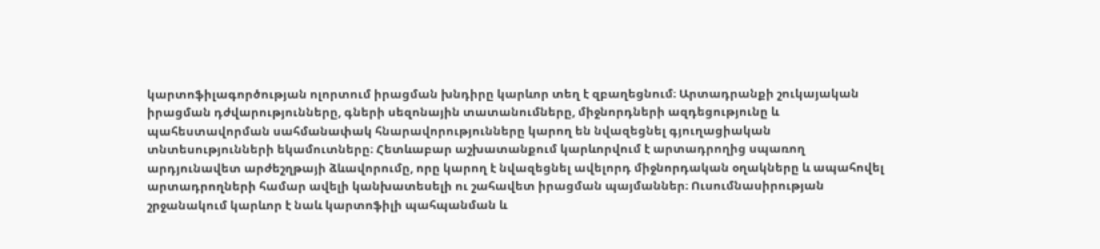կարտոֆիլագործության ոլորտում իրացման խնդիրը կարևոր տեղ է զբաղեցնում։ Արտադրանքի շուկայական իրացման դժվարությունները, գների սեզոնային տատանումները, միջնորդների ազդեցությունը և պահեստավորման սահմանափակ հնարավորությունները կարող են նվազեցնել գյուղացիական տնտեսությունների եկամուտները։ Հետևաբար աշխատանքում կարևորվում է արտադրողից սպառող արդյունավետ արժեշղթայի ձևավորումը, որը կարող է նվազեցնել ավելորդ միջնորդական օղակները և ապահովել արտադրողների համար ավելի կանխատեսելի ու շահավետ իրացման պայմաններ։ Ուսումնասիրության շրջանակում կարևոր է նաև կարտոֆիլի պահպանման և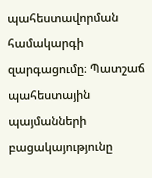պահեստավորման համակարգի զարգացումը։ Պատշաճ պահեստային պայմանների բացակայությունը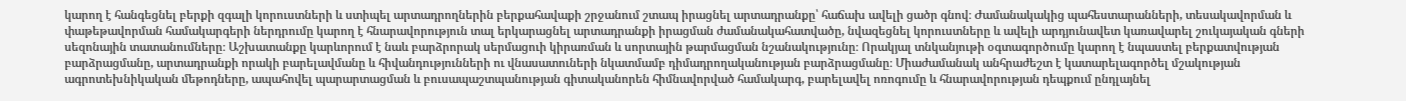կարող է հանգեցնել բերքի զգալի կորուստների և ստիպել արտադրողներին բերքահավաքի շրջանում շտապ իրացնել արտադրանքը՝ հաճախ ավելի ցածր գնով։ Ժամանակակից պահեստարանների, տեսակավորման և փաթեթավորման համակարգերի ներդրումը կարող է հնարավորություն տալ երկարացնել արտադրանքի իրացման ժամանակահատվածը, նվազեցնել կորուստները և ավելի արդյունավետ կառավարել շուկայական գների սեզոնային տատանումները։ Աշխատանքը կարևորում է նաև բարձրորակ սերմացուի կիրառման և սորտային թարմացման նշանակությունը։ Որակյալ տնկանյութի օգտագործումը կարող է նպաստել բերքատվության բարձրացմանը, արտադրանքի որակի բարելավմանը և հիվանդությունների ու վնասատուների նկատմամբ դիմադրողականության բարձրացմանը։ Միաժամանակ անհրաժեշտ է կատարելագործել մշակության ագրոտեխնիկական մեթոդները, ապահովել պարարտացման և բուսապաշտպանության գիտականորեն հիմնավորված համակարգ, բարելավել ոռոգումը և հնարավորության դեպքում ընդլայնել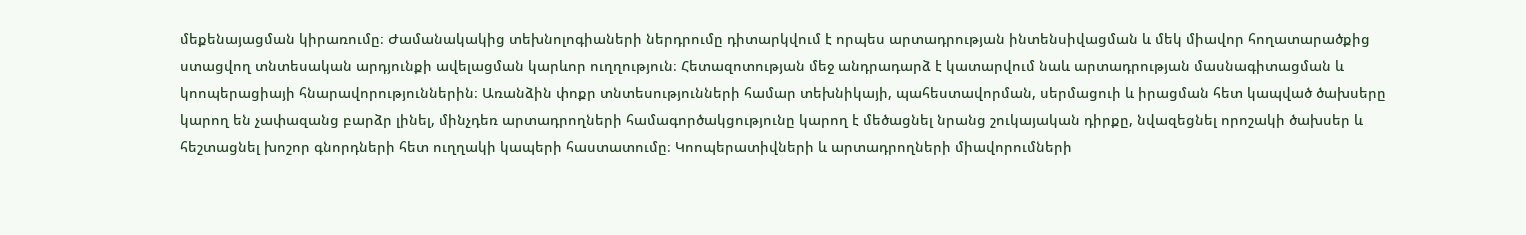մեքենայացման կիրառումը։ Ժամանակակից տեխնոլոգիաների ներդրումը դիտարկվում է որպես արտադրության ինտենսիվացման և մեկ միավոր հողատարածքից ստացվող տնտեսական արդյունքի ավելացման կարևոր ուղղություն։ Հետազոտության մեջ անդրադարձ է կատարվում նաև արտադրության մասնագիտացման և կոոպերացիայի հնարավորություններին։ Առանձին փոքր տնտեսությունների համար տեխնիկայի, պահեստավորման, սերմացուի և իրացման հետ կապված ծախսերը կարող են չափազանց բարձր լինել, մինչդեռ արտադրողների համագործակցությունը կարող է մեծացնել նրանց շուկայական դիրքը, նվազեցնել որոշակի ծախսեր և հեշտացնել խոշոր գնորդների հետ ուղղակի կապերի հաստատումը։ Կոոպերատիվների և արտադրողների միավորումների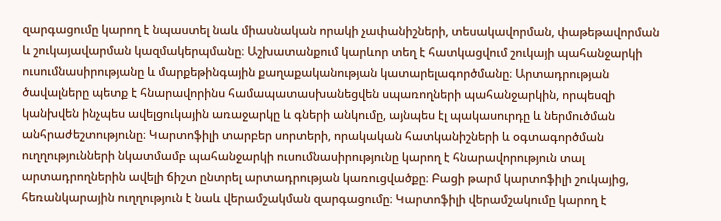զարգացումը կարող է նպաստել նաև միասնական որակի չափանիշների, տեսակավորման, փաթեթավորման և շուկայավարման կազմակերպմանը։ Աշխատանքում կարևոր տեղ է հատկացվում շուկայի պահանջարկի ուսումնասիրությանը և մարքեթինգային քաղաքականության կատարելագործմանը։ Արտադրության ծավալները պետք է հնարավորինս համապատասխանեցվեն սպառողների պահանջարկին, որպեսզի կանխվեն ինչպես ավելցուկային առաջարկը և գների անկումը, այնպես էլ պակասուրդը և ներմուծման անհրաժեշտությունը։ Կարտոֆիլի տարբեր սորտերի, որակական հատկանիշների և օգտագործման ուղղությունների նկատմամբ պահանջարկի ուսումնասիրությունը կարող է հնարավորություն տալ արտադրողներին ավելի ճիշտ ընտրել արտադրության կառուցվածքը։ Բացի թարմ կարտոֆիլի շուկայից, հեռանկարային ուղղություն է նաև վերամշակման զարգացումը։ Կարտոֆիլի վերամշակումը կարող է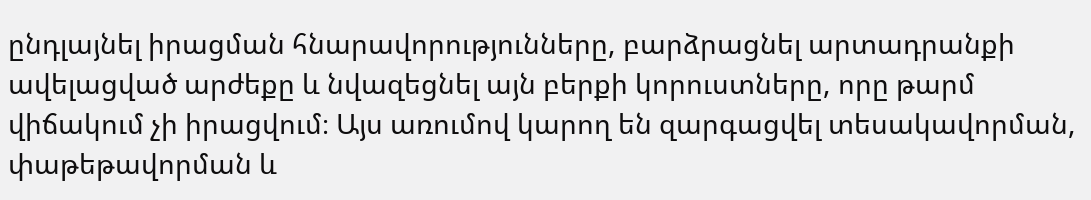ընդլայնել իրացման հնարավորությունները, բարձրացնել արտադրանքի ավելացված արժեքը և նվազեցնել այն բերքի կորուստները, որը թարմ վիճակում չի իրացվում։ Այս առումով կարող են զարգացվել տեսակավորման, փաթեթավորման և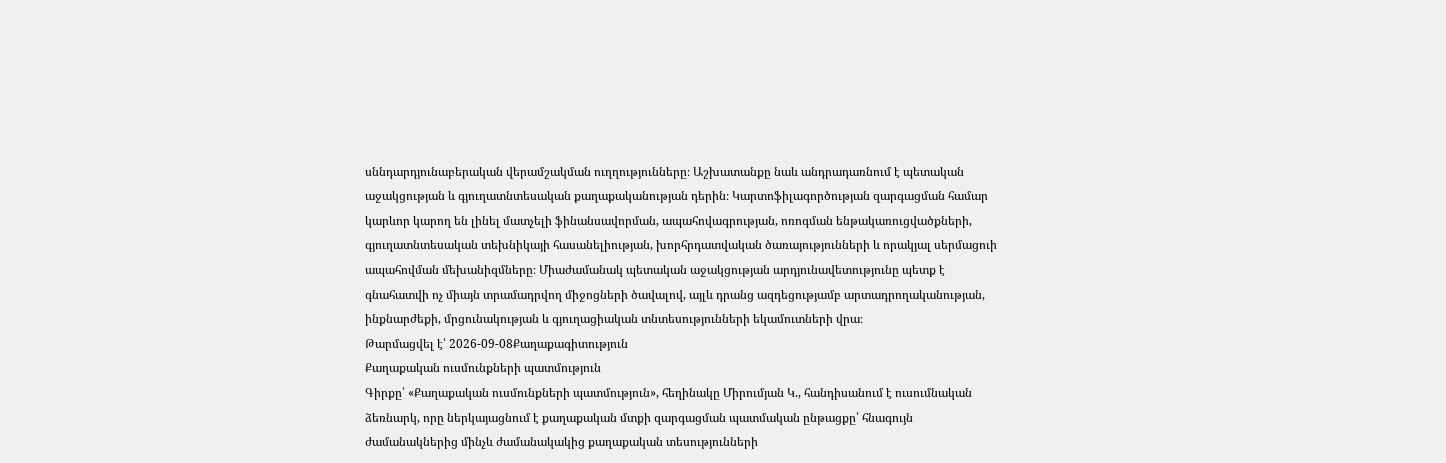սննդարդյունաբերական վերամշակման ուղղությունները։ Աշխատանքը նաև անդրադառնում է պետական աջակցության և գյուղատնտեսական քաղաքականության դերին։ Կարտոֆիլագործության զարգացման համար կարևոր կարող են լինել մատչելի ֆինանսավորման, ապահովագրության, ոռոգման ենթակառուցվածքների, գյուղատնտեսական տեխնիկայի հասանելիության, խորհրդատվական ծառայությունների և որակյալ սերմացուի ապահովման մեխանիզմները։ Միաժամանակ պետական աջակցության արդյունավետությունը պետք է գնահատվի ոչ միայն տրամադրվող միջոցների ծավալով, այլև դրանց ազդեցությամբ արտադրողականության, ինքնարժեքի, մրցունակության և գյուղացիական տնտեսությունների եկամուտների վրա։
Թարմացվել է՝ 2026-09-08Քաղաքագիտություն
Քաղաքական ուսմունքների պատմություն
Գիրքը՝ «Քաղաքական ուսմունքների պատմություն», հեղինակը Միրումյան Կ., հանդիսանում է ուսումնական ձեռնարկ, որը ներկայացնում է քաղաքական մտքի զարգացման պատմական ընթացքը՝ հնագույն ժամանակներից մինչև ժամանակակից քաղաքական տեսությունների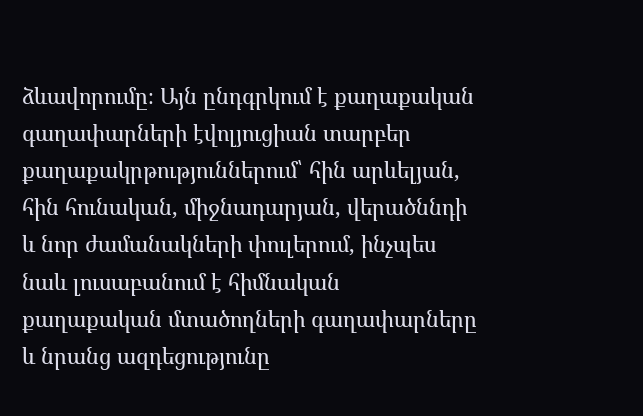ձևավորումը։ Այն ընդգրկում է քաղաքական գաղափարների էվոլյուցիան տարբեր քաղաքակրթություններում՝ հին արևելյան, հին հունական, միջնադարյան, վերածննդի և նոր ժամանակների փուլերում, ինչպես նաև լուսաբանում է հիմնական քաղաքական մտածողների գաղափարները և նրանց ազդեցությունը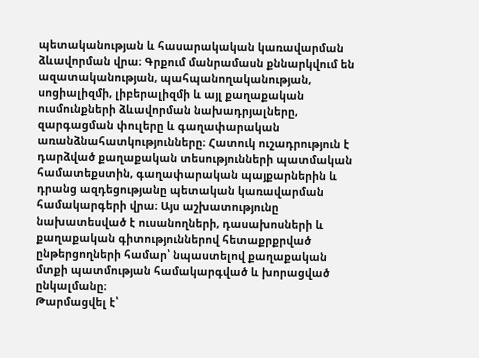պետականության և հասարակական կառավարման ձևավորման վրա։ Գրքում մանրամասն քննարկվում են ազատականության, պահպանողականության, սոցիալիզմի, լիբերալիզմի և այլ քաղաքական ուսմունքների ձևավորման նախադրյալները, զարգացման փուլերը և գաղափարական առանձնահատկությունները։ Հատուկ ուշադրություն է դարձված քաղաքական տեսությունների պատմական համատեքստին, գաղափարական պայքարներին և դրանց ազդեցությանը պետական կառավարման համակարգերի վրա։ Այս աշխատությունը նախատեսված է ուսանողների, դասախոսների և քաղաքական գիտություններով հետաքրքրված ընթերցողների համար՝ նպաստելով քաղաքական մտքի պատմության համակարգված և խորացված ընկալմանը։
Թարմացվել է՝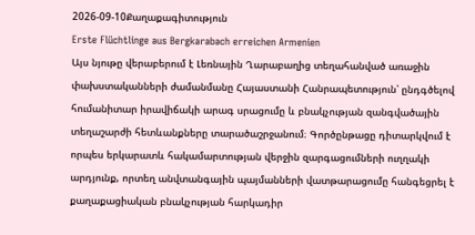2026-09-10Քաղաքագիտություն
Erste Flüchtlinge aus Bergkarabach erreichen Armenien
Այս նյութը վերաբերում է Լեռնային Ղարաբաղից տեղահանված առաջին փախստականների ժամանմանը Հայաստանի Հանրապետություն՝ ընդգծելով հումանիտար իրավիճակի արագ սրացումը և բնակչության զանգվածային տեղաշարժի հետևանքները տարածաշրջանում։ Գործընթացը դիտարկվում է որպես երկարատև հակամարտության վերջին զարգացումների ուղղակի արդյունք, որտեղ անվտանգային պայմանների վատթարացումը հանգեցրել է քաղաքացիական բնակչության հարկադիր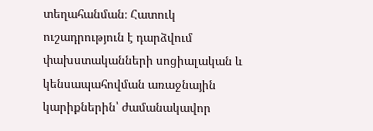տեղահանման։ Հատուկ ուշադրություն է դարձվում փախստականների սոցիալական և կենսապահովման առաջնային կարիքներին՝ ժամանակավոր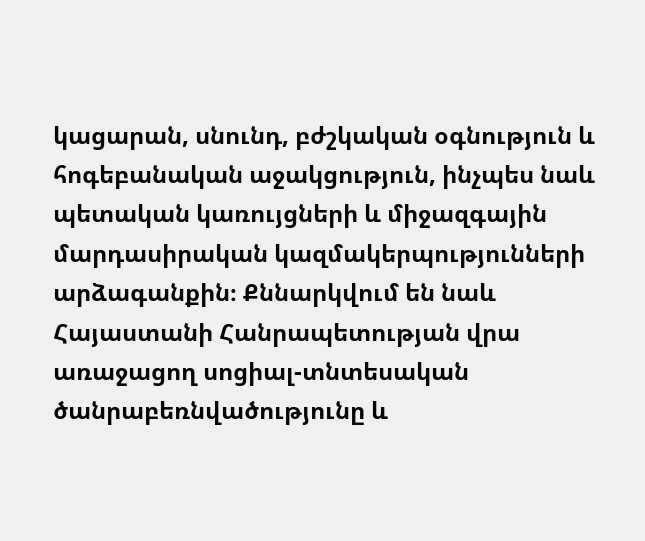կացարան, սնունդ, բժշկական օգնություն և հոգեբանական աջակցություն, ինչպես նաև պետական կառույցների և միջազգային մարդասիրական կազմակերպությունների արձագանքին։ Քննարկվում են նաև Հայաստանի Հանրապետության վրա առաջացող սոցիալ-տնտեսական ծանրաբեռնվածությունը և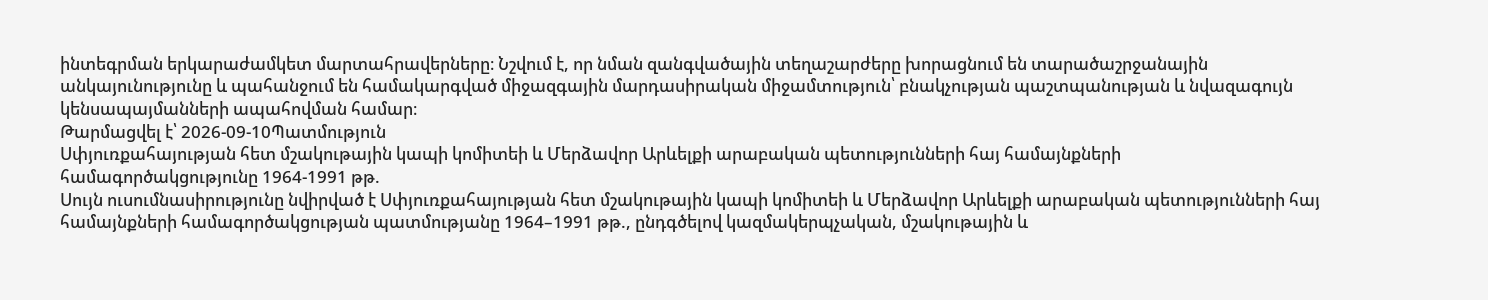ինտեգրման երկարաժամկետ մարտահրավերները։ Նշվում է, որ նման զանգվածային տեղաշարժերը խորացնում են տարածաշրջանային անկայունությունը և պահանջում են համակարգված միջազգային մարդասիրական միջամտություն՝ բնակչության պաշտպանության և նվազագույն կենսապայմանների ապահովման համար։
Թարմացվել է՝ 2026-09-10Պատմություն
Սփյուռքահայության հետ մշակութային կապի կոմիտեի և Մերձավոր Արևելքի արաբական պետությունների հայ համայնքների համագործակցությունը 1964-1991 թթ.
Սույն ուսումնասիրությունը նվիրված է Սփյուռքահայության հետ մշակութային կապի կոմիտեի և Մերձավոր Արևելքի արաբական պետությունների հայ համայնքների համագործակցության պատմությանը 1964–1991 թթ., ընդգծելով կազմակերպչական, մշակութային և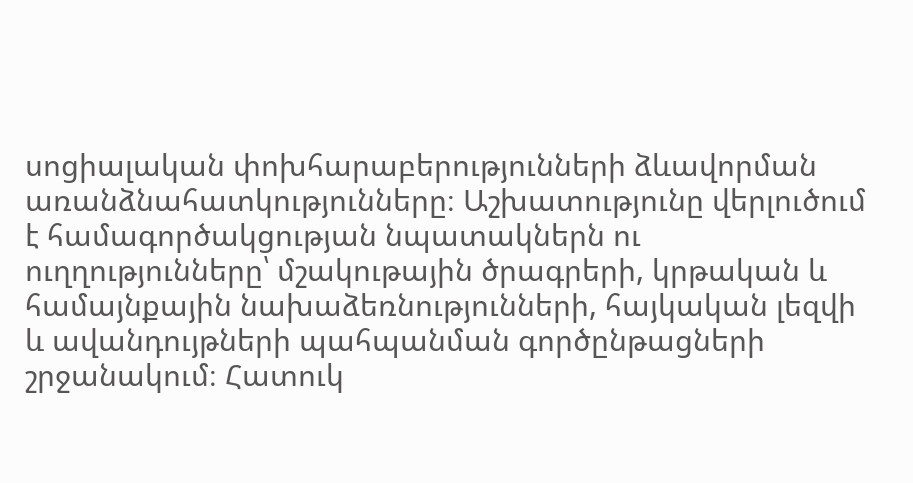սոցիալական փոխհարաբերությունների ձևավորման առանձնահատկությունները։ Աշխատությունը վերլուծում է համագործակցության նպատակներն ու ուղղությունները՝ մշակութային ծրագրերի, կրթական և համայնքային նախաձեռնությունների, հայկական լեզվի և ավանդույթների պահպանման գործընթացների շրջանակում։ Հատուկ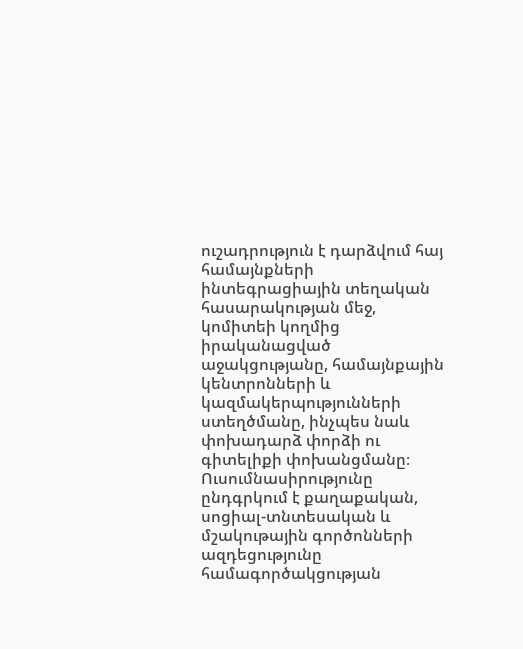ուշադրություն է դարձվում հայ համայնքների ինտեգրացիային տեղական հասարակության մեջ, կոմիտեի կողմից իրականացված աջակցությանը, համայնքային կենտրոնների և կազմակերպությունների ստեղծմանը, ինչպես նաև փոխադարձ փորձի ու գիտելիքի փոխանցմանը։ Ուսումնասիրությունը ընդգրկում է քաղաքական, սոցիալ-տնտեսական և մշակութային գործոնների ազդեցությունը համագործակցության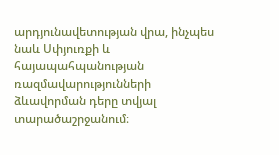արդյունավետության վրա, ինչպես նաև Սփյուռքի և հայապահպանության ռազմավարությունների ձևավորման դերը տվյալ տարածաշրջանում։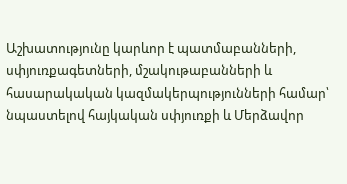Աշխատությունը կարևոր է պատմաբանների, սփյուռքագետների, մշակութաբանների և հասարակական կազմակերպությունների համար՝ նպաստելով հայկական սփյուռքի և Մերձավոր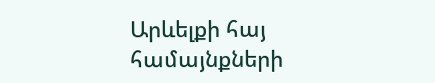Արևելքի հայ համայնքների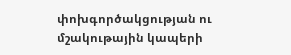փոխգործակցության ու մշակութային կապերի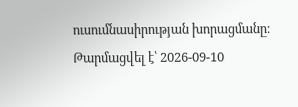ուսումնասիրության խորացմանը։
Թարմացվել է՝ 2026-09-10